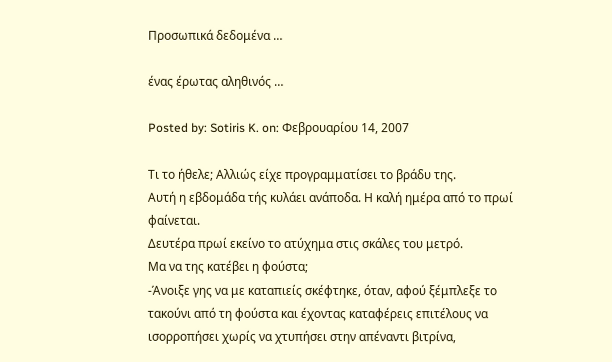Προσωπικά δεδομένα …

ένας έρωτας αληθινός …

Posted by: Sotiris K. on: Φεβρουαρίου 14, 2007

Τι το ήθελε; Αλλιώς είχε προγραμματίσει το βράδυ της.
Αυτή η εβδομάδα τής κυλάει ανάποδα. Η καλή ημέρα από το πρωί φαίνεται.
Δευτέρα πρωί εκείνο το ατύχημα στις σκάλες του μετρό.
Μα να της κατέβει η φούστα;
-Άνοιξε γης να με καταπιείς σκέφτηκε, όταν, αφού ξέμπλεξε το τακούνι από τη φούστα και έχοντας καταφέρεις επιτέλους να ισορροπήσει χωρίς να χτυπήσει στην απέναντι βιτρίνα,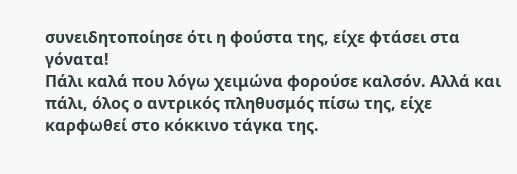συνειδητοποίησε ότι η φούστα της, είχε φτάσει στα γόνατα!
Πάλι καλά που λόγω χειμώνα φορούσε καλσόν. Αλλά και πάλι, όλος ο αντρικός πληθυσμός πίσω της, είχε καρφωθεί στο κόκκινο τάγκα της.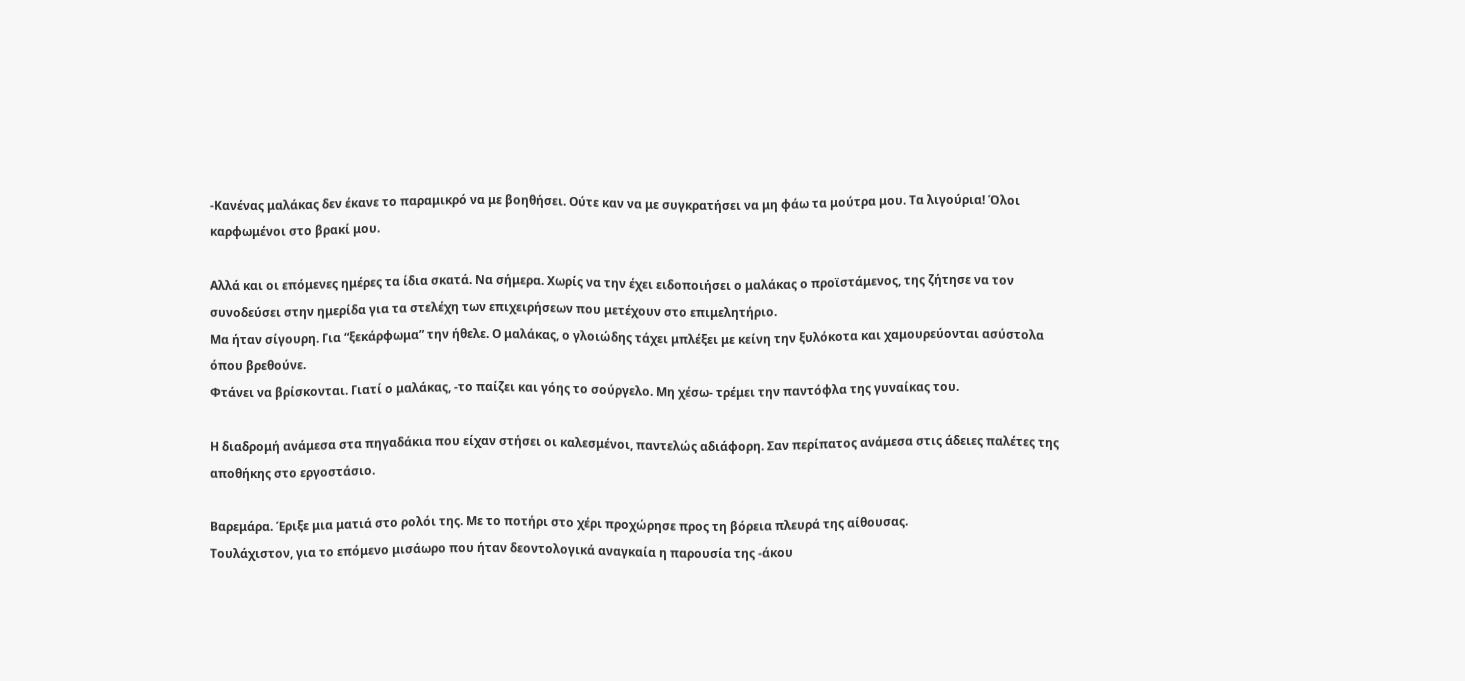-Κανένας μαλάκας δεν έκανε το παραμικρό να με βοηθήσει. Ούτε καν να με συγκρατήσει να μη φάω τα μούτρα μου. Τα λιγούρια! Όλοι καρφωμένοι στο βρακί μου.

Αλλά και οι επόμενες ημέρες τα ίδια σκατά. Να σήμερα. Χωρίς να την έχει ειδοποιήσει ο μαλάκας ο προϊστάμενος, της ζήτησε να τον συνοδεύσει στην ημερίδα για τα στελέχη των επιχειρήσεων που μετέχουν στο επιμελητήριο.
Μα ήταν σίγουρη. Για “ξεκάρφωμα” την ήθελε. Ο μαλάκας, ο γλοιώδης τάχει μπλέξει με κείνη την ξυλόκοτα και χαμουρεύονται ασύστολα όπου βρεθούνε.
Φτάνει να βρίσκονται. Γιατί ο μαλάκας, -το παίζει και γόης το σούργελο. Μη χέσω- τρέμει την παντόφλα της γυναίκας του.

Η διαδρομή ανάμεσα στα πηγαδάκια που είχαν στήσει οι καλεσμένοι, παντελώς αδιάφορη. Σαν περίπατος ανάμεσα στις άδειες παλέτες της αποθήκης στο εργοστάσιο.

Βαρεμάρα. Έριξε μια ματιά στο ρολόι της. Με το ποτήρι στο χέρι προχώρησε προς τη βόρεια πλευρά της αίθουσας.
Τουλάχιστον, για το επόμενο μισάωρο που ήταν δεοντολογικά αναγκαία η παρουσία της -άκου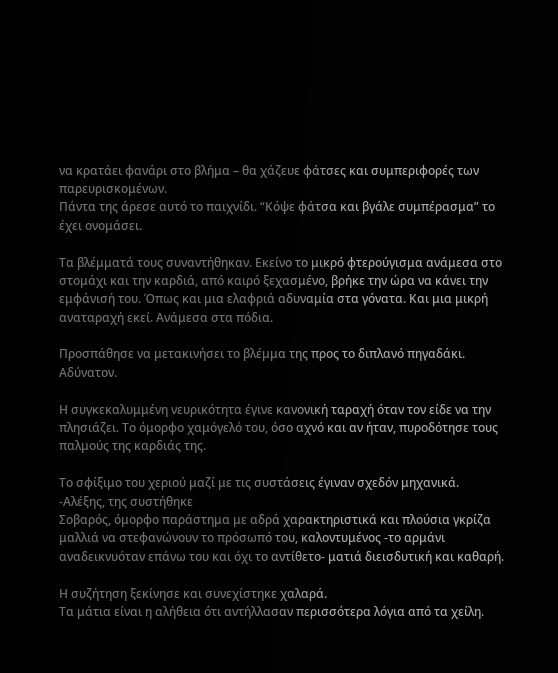να κρατάει φανάρι στο βλήμα – θα χάζευε φάτσες και συμπεριφορές των παρευρισκομένων.
Πάντα της άρεσε αυτό το παιχνίδι. “Κόψε φάτσα και βγάλε συμπέρασμα” το έχει ονομάσει.

Τα βλέμματά τους συναντήθηκαν. Εκείνο το μικρό φτερούγισμα ανάμεσα στο στομάχι και την καρδιά, από καιρό ξεχασμένο, βρήκε την ώρα να κάνει την εμφάνισή του. Όπως και μια ελαφριά αδυναμία στα γόνατα. Και μια μικρή αναταραχή εκεί. Ανάμεσα στα πόδια.

Προσπάθησε να μετακινήσει το βλέμμα της προς το διπλανό πηγαδάκι.
Αδύνατον.

Η συγκεκαλυμμένη νευρικότητα έγινε κανονική ταραχή όταν τον είδε να την πλησιάζει. Το όμορφο χαμόγελό του, όσο αχνό και αν ήταν, πυροδότησε τους παλμούς της καρδιάς της.

Το σφίξιμο του χεριού μαζί με τις συστάσεις έγιναν σχεδόν μηχανικά.
-Αλέξης, της συστήθηκε
Σοβαρός, όμορφο παράστημα με αδρά χαρακτηριστικά και πλούσια γκρίζα μαλλιά να στεφανώνουν το πρόσωπό του, καλοντυμένος -το αρμάνι αναδεικνυόταν επάνω του και όχι το αντίθετο- ματιά διεισδυτική και καθαρή.

Η συζήτηση ξεκίνησε και συνεχίστηκε χαλαρά.
Τα μάτια είναι η αλήθεια ότι αντήλλασαν περισσότερα λόγια από τα χείλη.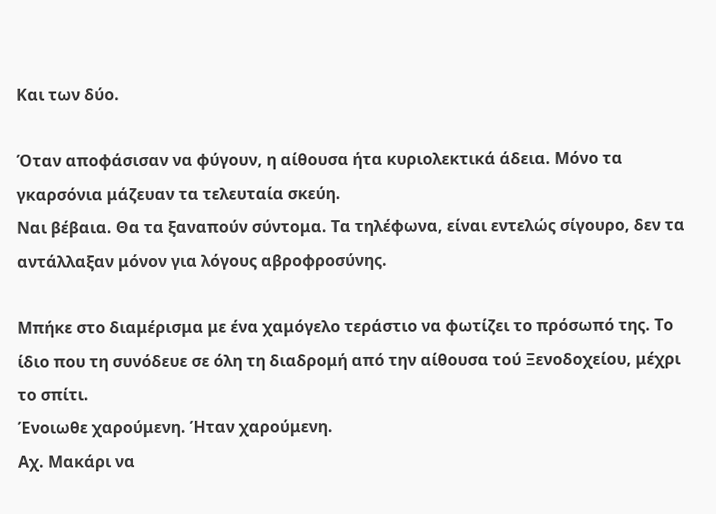Και των δύο.

Όταν αποφάσισαν να φύγουν, η αίθουσα ήτα κυριολεκτικά άδεια. Μόνο τα γκαρσόνια μάζευαν τα τελευταία σκεύη.
Ναι βέβαια. Θα τα ξαναπούν σύντομα. Τα τηλέφωνα, είναι εντελώς σίγουρο, δεν τα αντάλλαξαν μόνον για λόγους αβροφροσύνης.

Μπήκε στο διαμέρισμα με ένα χαμόγελο τεράστιο να φωτίζει το πρόσωπό της. Το ίδιο που τη συνόδευε σε όλη τη διαδρομή από την αίθουσα τού Ξενοδοχείου, μέχρι το σπίτι.
Ένοιωθε χαρούμενη. Ήταν χαρούμενη.
Αχ. Μακάρι να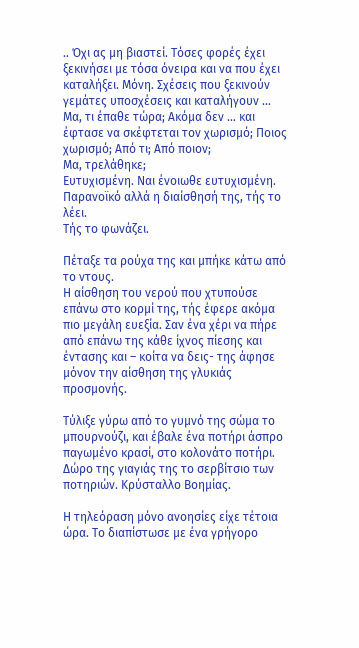.. Όχι ας μη βιαστεί. Τόσες φορές έχει ξεκινήσει με τόσα όνειρα και να που έχει καταλήξει. Μόνη. Σχέσεις που ξεκινούν γεμάτες υποσχέσεις και καταλήγουν …
Μα, τι έπαθε τώρα; Ακόμα δεν … και έφτασε να σκέφτεται τον χωρισμό; Ποιος χωρισμό; Από τι; Από ποιον;
Μα, τρελάθηκε;
Ευτυχισμένη. Ναι ένοιωθε ευτυχισμένη. Παρανοϊκό αλλά η διαίσθησή της, τής το λέει.
Τής το φωνάζει.

Πέταξε τα ρούχα της και μπήκε κάτω από το ντους.
Η αίσθηση του νερού που χτυπούσε επάνω στο κορμί της, τής έφερε ακόμα πιο μεγάλη ευεξία. Σαν ένα χέρι να πήρε από επάνω της κάθε ίχνος πίεσης και έντασης και – κοίτα να δεις- της άφησε μόνον την αίσθηση της γλυκιάς προσμονής.

Τύλιξε γύρω από το γυμνό της σώμα το μπουρνούζι, και έβαλε ένα ποτήρι άσπρο παγωμένο κρασί, στο κολονάτο ποτήρι.
Δώρο της γιαγιάς της το σερβίτσιο των ποτηριών. Κρύσταλλο Βοημίας.

Η τηλεόραση μόνο ανοησίες είχε τέτοια ώρα. Το διαπίστωσε με ένα γρήγορο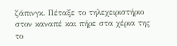ζάπινγκ. Πέταξε το τηλεχειριστήριο στον καναπέ και πήρε στα χέρια της το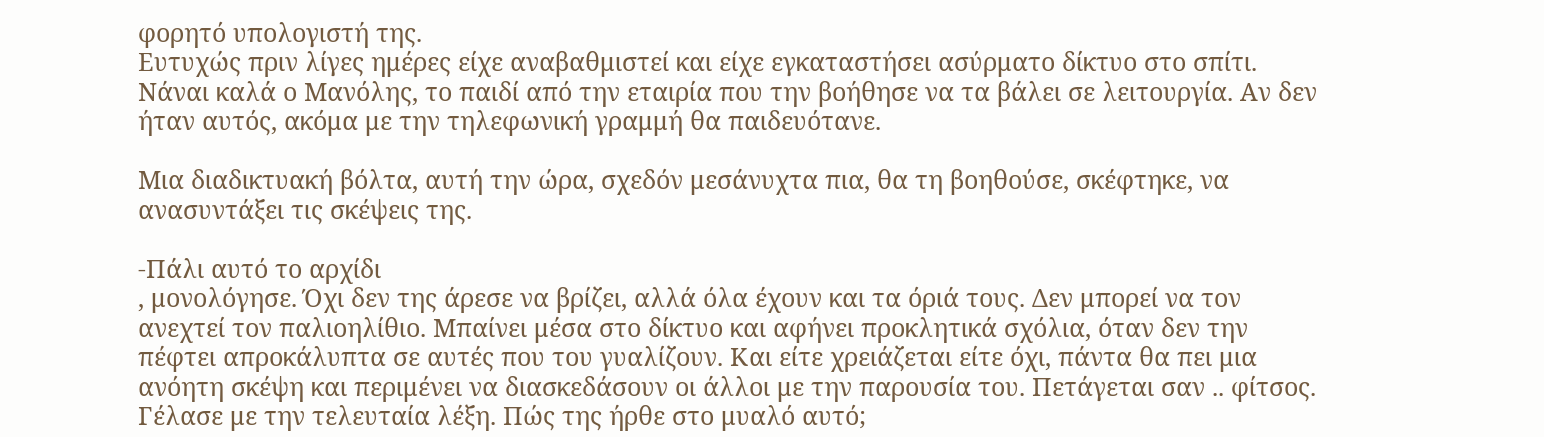φορητό υπολογιστή της.
Ευτυχώς πριν λίγες ημέρες είχε αναβαθμιστεί και είχε εγκαταστήσει ασύρματο δίκτυο στο σπίτι. Νάναι καλά ο Μανόλης, το παιδί από την εταιρία που την βοήθησε να τα βάλει σε λειτουργία. Αν δεν ήταν αυτός, ακόμα με την τηλεφωνική γραμμή θα παιδευότανε.

Μια διαδικτυακή βόλτα, αυτή την ώρα, σχεδόν μεσάνυχτα πια, θα τη βοηθούσε, σκέφτηκε, να ανασυντάξει τις σκέψεις της.

-Πάλι αυτό το αρχίδι
, μονολόγησε. Όχι δεν της άρεσε να βρίζει, αλλά όλα έχουν και τα όριά τους. Δεν μπορεί να τον ανεχτεί τον παλιοηλίθιο. Μπαίνει μέσα στο δίκτυο και αφήνει προκλητικά σχόλια, όταν δεν την πέφτει απροκάλυπτα σε αυτές που του γυαλίζουν. Και είτε χρειάζεται είτε όχι, πάντα θα πει μια ανόητη σκέψη και περιμένει να διασκεδάσουν οι άλλοι με την παρουσία του. Πετάγεται σαν .. φίτσος. Γέλασε με την τελευταία λέξη. Πώς της ήρθε στο μυαλό αυτό;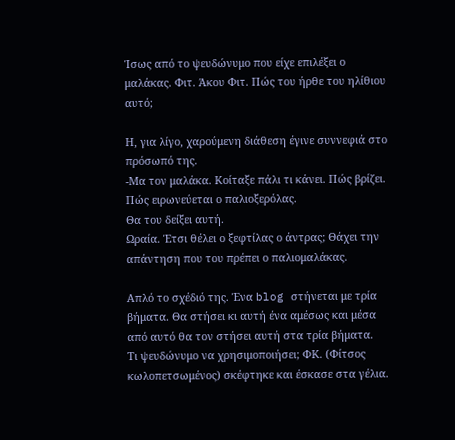Ίσως από το ψευδώνυμο που είχε επιλέξει ο μαλάκας. Φιτ. Άκου Φιτ. Πώς του ήρθε του ηλίθιου αυτό;

Η, για λίγο, χαρούμενη διάθεση έγινε συννεφιά στο πρόσωπό της.
-Μα τον μαλάκα. Κοίταξε πάλι τι κάνει. Πώς βρίζει. Πώς ειρωνεύεται ο παλιοξερόλας.
Θα του δείξει αυτή.
Ωραία. Έτσι θέλει ο ξεφτίλας ο άντρας; Θάχει την απάντηση που του πρέπει ο παλιομαλάκας.

Απλό το σχέδιό της. Ένα blog στήνεται με τρία βήματα. Θα στήσει κι αυτή ένα αμέσως και μέσα από αυτό θα τον στήσει αυτή στα τρία βήματα.
Τι ψευδώνυμο να χρησιμοποιήσει; ΦΚ. (Φίτσος κωλοπετσωμένος) σκέφτηκε και έσκασε στα γέλια.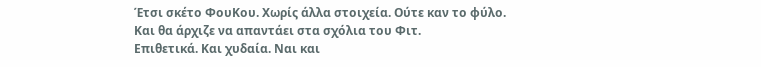Έτσι σκέτο ΦουΚου. Χωρίς άλλα στοιχεία. Ούτε καν το φύλο.
Και θα άρχιζε να απαντάει στα σχόλια του Φιτ.
Επιθετικά. Και χυδαία. Ναι και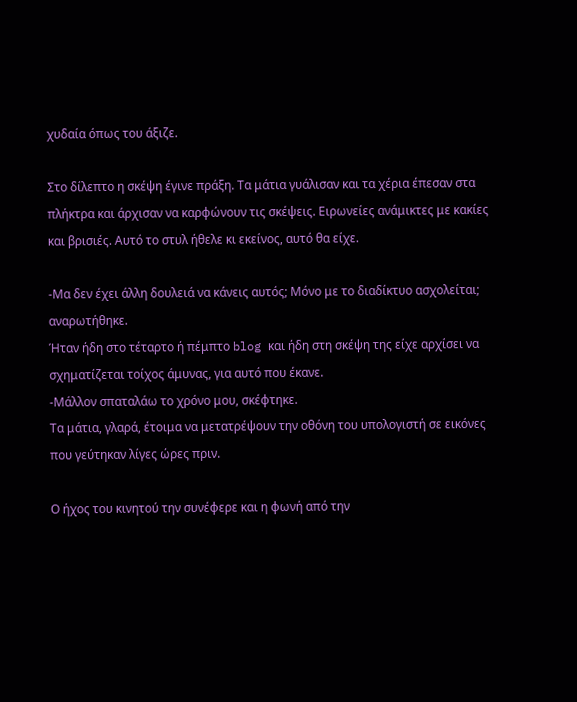χυδαία όπως του άξιζε.

Στο δίλεπτο η σκέψη έγινε πράξη. Τα μάτια γυάλισαν και τα χέρια έπεσαν στα πλήκτρα και άρχισαν να καρφώνουν τις σκέψεις. Ειρωνείες ανάμικτες με κακίες και βρισιές. Αυτό το στυλ ήθελε κι εκείνος, αυτό θα είχε.

-Μα δεν έχει άλλη δουλειά να κάνεις αυτός; Μόνο με το διαδίκτυο ασχολείται; αναρωτήθηκε.
Ήταν ήδη στο τέταρτο ή πέμπτο blog και ήδη στη σκέψη της είχε αρχίσει να σχηματίζεται τοίχος άμυνας, για αυτό που έκανε.
-Μάλλον σπαταλάω το χρόνο μου, σκέφτηκε.
Τα μάτια, γλαρά, έτοιμα να μετατρέψουν την οθόνη του υπολογιστή σε εικόνες που γεύτηκαν λίγες ώρες πριν.

Ο ήχος του κινητού την συνέφερε και η φωνή από την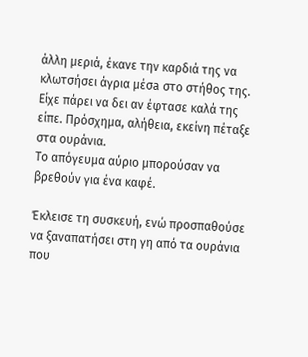άλλη μεριά, έκανε την καρδιά της να κλωτσήσει άγρια μέσa στο στήθος της.
Είχε πάρει να δει αν έφτασε καλά της είπε. Πρόσχημα, αλήθεια, εκείνη πέταξε στα ουράνια.
Το απόγευμα αύριο μπορούσαν να βρεθούν για ένα καφέ.

Έκλεισε τη συσκευή, ενώ προσπαθούσε να ξαναπατήσει στη γη από τα ουράνια που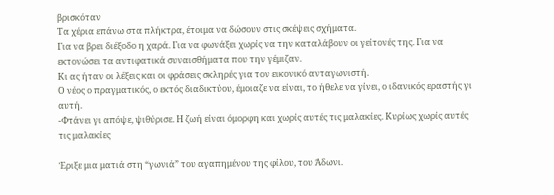βρισκόταν
Τα χέρια επάνω στα πλήκτρα, έτοιμα να δώσουν στις σκέψεις σχήματα.
Για να βρει διέξοδο η χαρά. Για να φωνάξει χωρίς να την καταλάβουν οι γείτονές της. Για να εκτονώσει τα αντιφατικά συναισθήματα που την γέμιζαν.
Κι ας ήταν οι λέξεις και οι φράσεις σκληρές για τον εικονικό ανταγωνιστή.
Ο νέος ο πραγματικός, ο εκτός διαδικτύου, έμοιαζε να είναι, το ήθελε να γίνει, ο ιδανικός εραστής γι αυτή.
-Φτάνει γι απόψε, ψιθύρισε. Η ζωή είναι όμορφη και χωρίς αυτές τις μαλακίες. Κυρίως χωρίς αυτές τις μαλακίες

Έριξε μια ματιά στη “γωνιά” του αγαπημένου της φίλου, του Άδωνι.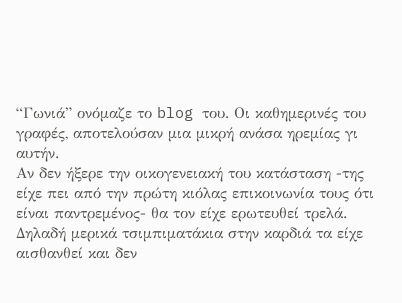“Γωνιά” ονόμαζε το blog του. Οι καθημερινές του γραφές, αποτελούσαν μια μικρή ανάσα ηρεμίας γι αυτήν.
Αν δεν ήξερε την οικογενειακή του κατάσταση -της είχε πει από την πρώτη κιόλας επικοινωνία τους ότι είναι παντρεμένος- θα τον είχε ερωτευθεί τρελά. Δηλαδή μερικά τσιμπιματάκια στην καρδιά τα είχε αισθανθεί και δεν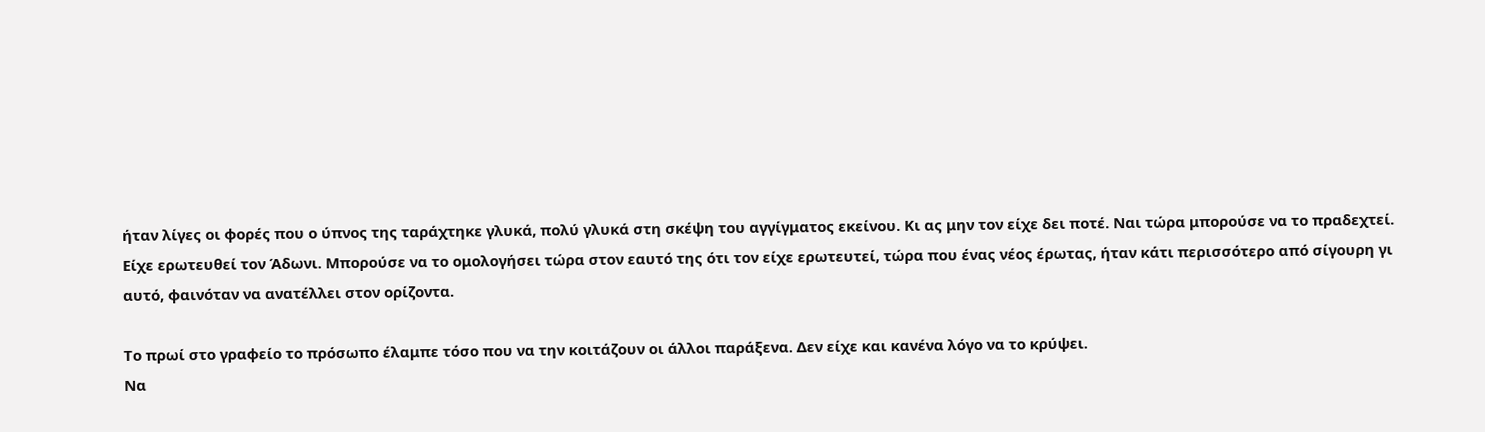ήταν λίγες οι φορές που ο ύπνος της ταράχτηκε γλυκά, πολύ γλυκά στη σκέψη του αγγίγματος εκείνου. Κι ας μην τον είχε δει ποτέ. Ναι τώρα μπορούσε να το πραδεχτεί. Είχε ερωτευθεί τον Άδωνι. Μπορούσε να το ομολογήσει τώρα στον εαυτό της ότι τον είχε ερωτευτεί, τώρα που ένας νέος έρωτας, ήταν κάτι περισσότερο από σίγουρη γι αυτό, φαινόταν να ανατέλλει στον ορίζοντα.

Το πρωί στο γραφείο το πρόσωπο έλαμπε τόσο που να την κοιτάζουν οι άλλοι παράξενα. Δεν είχε και κανένα λόγο να το κρύψει.
Να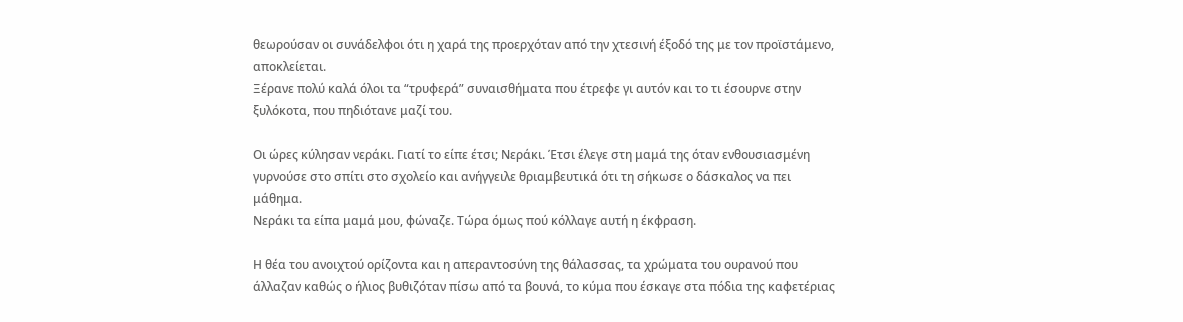θεωρούσαν οι συνάδελφοι ότι η χαρά της προερχόταν από την χτεσινή έξοδό της με τον προϊστάμενο, αποκλείεται.
Ξέρανε πολύ καλά όλοι τα “τρυφερά” συναισθήματα που έτρεφε γι αυτόν και το τι έσουρνε στην ξυλόκοτα, που πηδιότανε μαζί του.

Οι ώρες κύλησαν νεράκι. Γιατί το είπε έτσι; Νεράκι. Έτσι έλεγε στη μαμά της όταν ενθουσιασμένη γυρνούσε στο σπίτι στο σχολείο και ανήγγειλε θριαμβευτικά ότι τη σήκωσε ο δάσκαλος να πει μάθημα.
Νεράκι τα είπα μαμά μου, φώναζε. Τώρα όμως πού κόλλαγε αυτή η έκφραση.

Η θέα του ανοιχτού ορίζοντα και η απεραντοσύνη της θάλασσας, τα χρώματα του ουρανού που άλλαζαν καθώς ο ήλιος βυθιζόταν πίσω από τα βουνά, το κύμα που έσκαγε στα πόδια της καφετέριας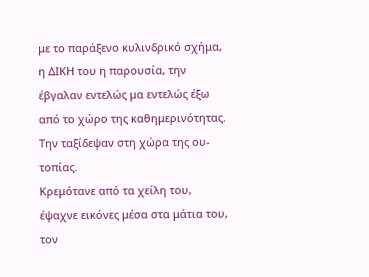με το παράξενο κυλινδρικό σχήμα, η ΔΙΚΗ του η παρουσία, την έβγαλαν εντελώς μα εντελώς έξω από το χώρο της καθημερινότητας. Την ταξίδεψαν στη χώρα της ου-τοπίας.
Κρεμότανε από τα χείλη του, έψαχνε εικόνες μέσα στα μάτια του, τον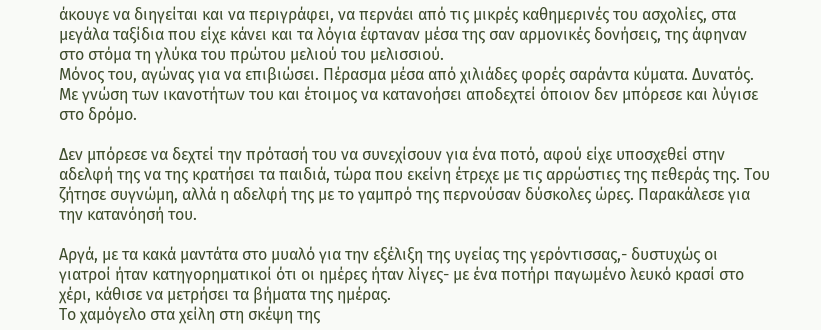άκουγε να διηγείται και να περιγράφει, να περνάει από τις μικρές καθημερινές του ασχολίες, στα μεγάλα ταξίδια που είχε κάνει και τα λόγια έφταναν μέσα της σαν αρμονικές δονήσεις, της άφηναν στο στόμα τη γλύκα του πρώτου μελιού του μελισσιού.
Μόνος του, αγώνας για να επιβιώσει. Πέρασμα μέσα από χιλιάδες φορές σαράντα κύματα. Δυνατός. Με γνώση των ικανοτήτων του και έτοιμος να κατανοήσει αποδεχτεί όποιον δεν μπόρεσε και λύγισε στο δρόμο.

Δεν μπόρεσε να δεχτεί την πρότασή του να συνεχίσουν για ένα ποτό, αφού είχε υποσχεθεί στην αδελφή της να της κρατήσει τα παιδιά, τώρα που εκείνη έτρεχε με τις αρρώστιες της πεθεράς της. Του ζήτησε συγνώμη, αλλά η αδελφή της με το γαμπρό της περνούσαν δύσκολες ώρες. Παρακάλεσε για την κατανόησή του.

Αργά, με τα κακά μαντάτα στο μυαλό για την εξέλιξη της υγείας της γερόντισσας,- δυστυχώς οι γιατροί ήταν κατηγορηματικοί ότι οι ημέρες ήταν λίγες- με ένα ποτήρι παγωμένο λευκό κρασί στο χέρι, κάθισε να μετρήσει τα βήματα της ημέρας.
Το χαμόγελο στα χείλη στη σκέψη της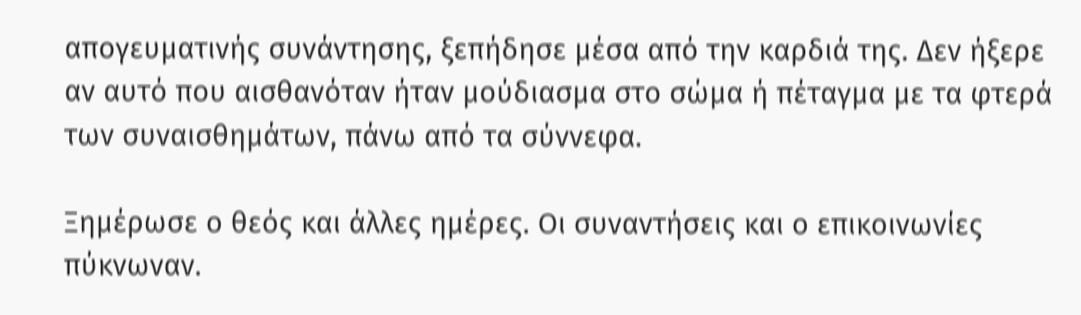απογευματινής συνάντησης, ξεπήδησε μέσα από την καρδιά της. Δεν ήξερε αν αυτό που αισθανόταν ήταν μούδιασμα στο σώμα ή πέταγμα με τα φτερά των συναισθημάτων, πάνω από τα σύννεφα.

Ξημέρωσε ο θεός και άλλες ημέρες. Οι συναντήσεις και ο επικοινωνίες πύκνωναν.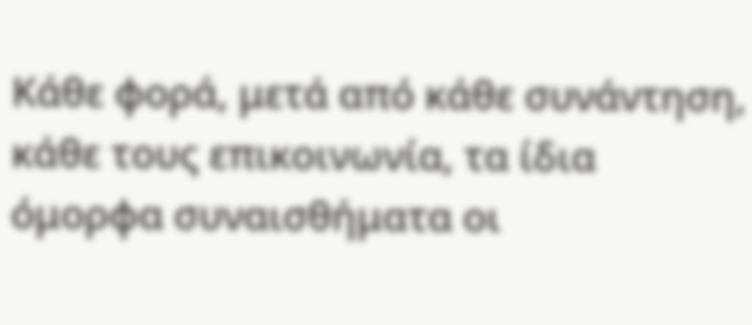Κάθε φορά, μετά από κάθε συνάντηση, κάθε τους επικοινωνία, τα ίδια όμορφα συναισθήματα οι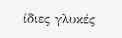ίδιες γλυκές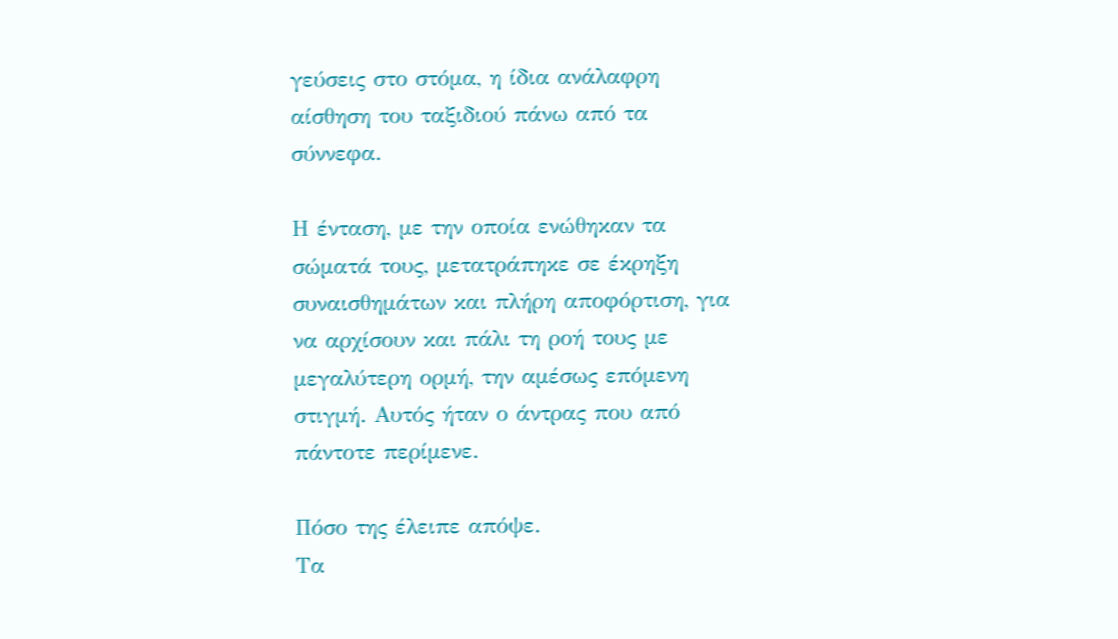γεύσεις στο στόμα, η ίδια ανάλαφρη αίσθηση του ταξιδιού πάνω από τα σύννεφα.

Η ένταση, με την οποία ενώθηκαν τα σώματά τους, μετατράπηκε σε έκρηξη συναισθημάτων και πλήρη αποφόρτιση, για να αρχίσουν και πάλι τη ροή τους με μεγαλύτερη ορμή, την αμέσως επόμενη στιγμή. Αυτός ήταν ο άντρας που από πάντοτε περίμενε.

Πόσο της έλειπε απόψε.
Τα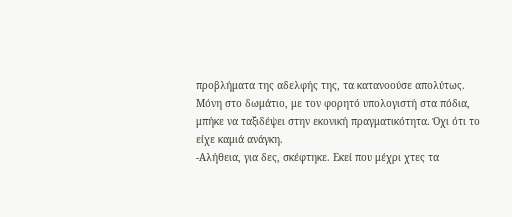προβλήματα της αδελφής της, τα κατανοούσε απολύτως.
Μόνη στο δωμάτιο, με τον φορητό υπολογιστή στα πόδια, μπήκε να ταξιδέψει στην εκονική πραγματικότητα. Όχι ότι το είχε καμιά ανάγκη.
-Αλήθεια, για δες, σκέφτηκε. Εκεί που μέχρι χτες τα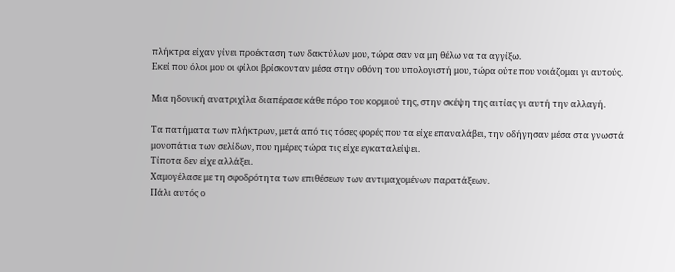πλήκτρα είχαν γίνει προέκταση των δακτύλων μου, τώρα σαν να μη θέλω να τα αγγίξω.
Εκεί που όλοι μου οι φίλοι βρίσκονταν μέσα στην οθόνη του υπολογιστή μου, τώρα ούτε που νοιάζομαι γι αυτούς.

Μια ηδονική ανατριχίλα διαπέρασε κάθε πόρο του κορμιού της, στην σκέψη της αιτίας γι αυτή την αλλαγή.

Τα πατήματα των πλήκτρων, μετά από τις τόσες φορές που τα είχε επαναλάβει, την οδήγησαν μέσα στα γνωστά μονοπάτια των σελίδων, που ημέρες τώρα τις είχε εγκαταλείψει.
Τίποτα δεν είχε αλλάξει.
Χαμογέλασε με τη σφοδρότητα των επιθέσεων των αντιμαχομένων παρατάξεων.
Πάλι αυτός ο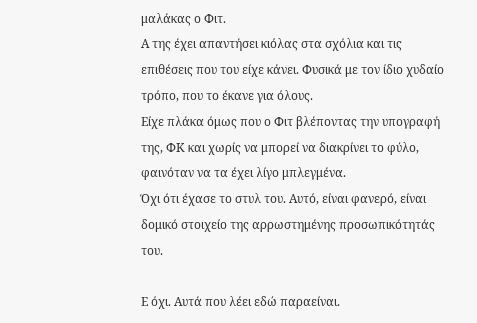μαλάκας ο Φιτ.
Α της έχει απαντήσει κιόλας στα σχόλια και τις επιθέσεις που του είχε κάνει. Φυσικά με τον ίδιο χυδαίο τρόπο, που το έκανε για όλους.
Είχε πλάκα όμως που ο Φιτ βλέποντας την υπογραφή της, ΦΚ και χωρίς να μπορεί να διακρίνει το φύλο, φαινόταν να τα έχει λίγο μπλεγμένα.
Όχι ότι έχασε το στυλ του. Αυτό, είναι φανερό, είναι δομικό στοιχείο της αρρωστημένης προσωπικότητάς του.

Ε όχι. Αυτά που λέει εδώ παραείναι.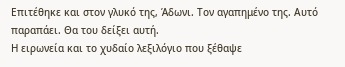Επιτέθηκε και στον γλυκό της, Άδωνι. Τον αγαπημένο της. Αυτό παραπάει. Θα του δείξει αυτή.
Η ειρωνεία και το χυδαίο λεξιλόγιο που ξέθαψε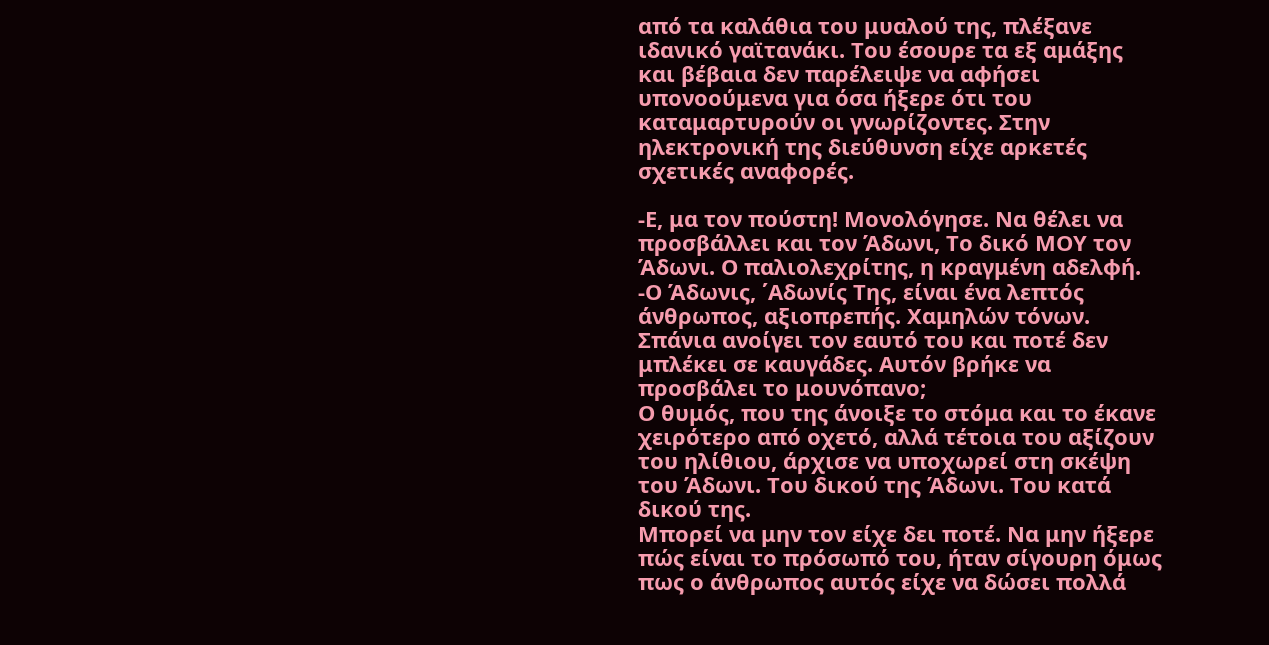από τα καλάθια του μυαλού της, πλέξανε ιδανικό γαϊτανάκι. Του έσουρε τα εξ αμάξης και βέβαια δεν παρέλειψε να αφήσει υπονοούμενα για όσα ήξερε ότι του καταμαρτυρούν οι γνωρίζοντες. Στην ηλεκτρονική της διεύθυνση είχε αρκετές σχετικές αναφορές.

-Ε, μα τον πούστη! Μονολόγησε. Να θέλει να προσβάλλει και τον Άδωνι, Το δικό ΜΟΥ τον Άδωνι. Ο παλιολεχρίτης, η κραγμένη αδελφή.
-Ο Άδωνις, ΄Αδωνίς Της, είναι ένα λεπτός άνθρωπος, αξιοπρεπής. Χαμηλών τόνων. Σπάνια ανοίγει τον εαυτό του και ποτέ δεν μπλέκει σε καυγάδες. Αυτόν βρήκε να προσβάλει το μουνόπανο;
Ο θυμός, που της άνοιξε το στόμα και το έκανε χειρότερο από οχετό, αλλά τέτοια του αξίζουν του ηλίθιου, άρχισε να υποχωρεί στη σκέψη του Άδωνι. Του δικού της Άδωνι. Του κατά δικού της.
Μπορεί να μην τον είχε δει ποτέ. Να μην ήξερε πώς είναι το πρόσωπό του, ήταν σίγουρη όμως πως ο άνθρωπος αυτός είχε να δώσει πολλά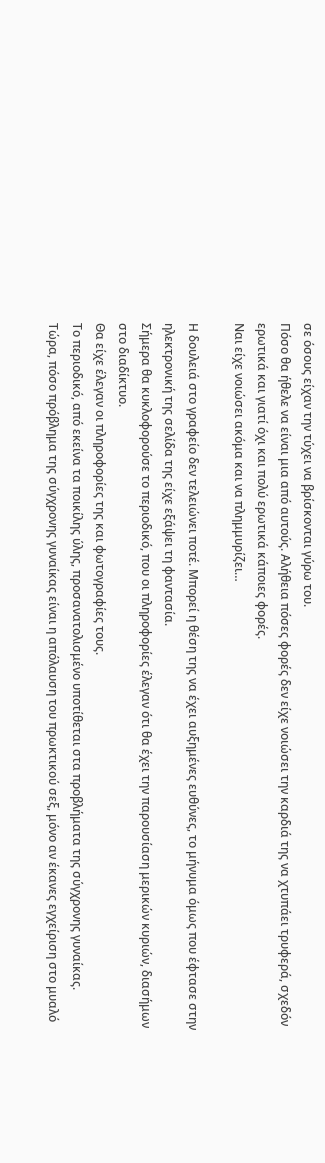σε όσους είχαν την τύχει να βρίσκονται γύρω του.
Πόσο θα ήθελε να είναι μια από αυτούς. Αλήθεια πόσες φορές δεν είχε νοιώσει την καρδιά της να χτυπάει τρυφερά, σχεδόν ερωτικά και γιατί όχι και πολύ ερωτικά κάποιες φορές.
Ναι είχε νοιώσει ακόμα και να πλημμυρίζει…

Η δουλειά στο γραφείο δεν τελειώνει ποτέ. Μπορεί η θέση της να έχει αυξημένες ευθύνες, το μήνυμα όμως που έφτασε στην ηλεκτρονική της σελίδα της είχε εξάψει τη φαντασία.
Σήμερα θα κυκλοφορούσε το περιοδικό, που οι πληροφορίες έλεγαν ότι θα έχει την παρουσίαση μερικών κυριών, διασήμων στο διαδίκτυο.
Θα είχε έλεγαν οι πληροφορίες της και φωτογραφίες τους.
Το περιοδικό, από εκείνα τα ποικίλης ύλης, προσανατολισμένο υποτίθεται στα προβλήματα της σύγχρονης γυναίκας.
Τώρα, πόσο πρόβλημα της σύγχρονης γυναίκας είναι η απόλαυση του πρωκτικού σεξ, μόνο αν έκανες εγχείριση στο μυαλό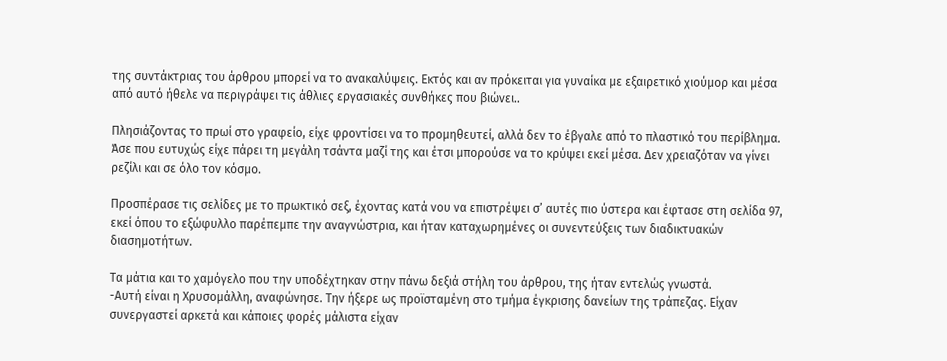της συντάκτριας του άρθρου μπορεί να το ανακαλύψεις. Εκτός και αν πρόκειται για γυναίκα με εξαιρετικό χιούμορ και μέσα από αυτό ήθελε να περιγράψει τις άθλιες εργασιακές συνθήκες που βιώνει..

Πλησιάζοντας το πρωί στο γραφείο, είχε φροντίσει να το προμηθευτεί, αλλά δεν το έβγαλε από το πλαστικό του περίβλημα. Άσε που ευτυχώς είχε πάρει τη μεγάλη τσάντα μαζί της και έτσι μπορούσε να το κρύψει εκεί μέσα. Δεν χρειαζόταν να γίνει ρεζίλι και σε όλο τον κόσμο.

Προσπέρασε τις σελίδες με το πρωκτικό σεξ, έχοντας κατά νου να επιστρέψει σ’ αυτές πιο ύστερα και έφτασε στη σελίδα 97, εκεί όπου το εξώφυλλο παρέπεμπε την αναγνώστρια, και ήταν καταχωρημένες οι συνεντεύξεις των διαδικτυακών διασημοτήτων.

Τα μάτια και το χαμόγελο που την υποδέχτηκαν στην πάνω δεξιά στήλη του άρθρου, της ήταν εντελώς γνωστά.
-Αυτή είναι η Χρυσομάλλη, αναφώνησε. Την ήξερε ως προϊσταμένη στο τμήμα έγκρισης δανείων της τράπεζας. Είχαν συνεργαστεί αρκετά και κάποιες φορές μάλιστα είχαν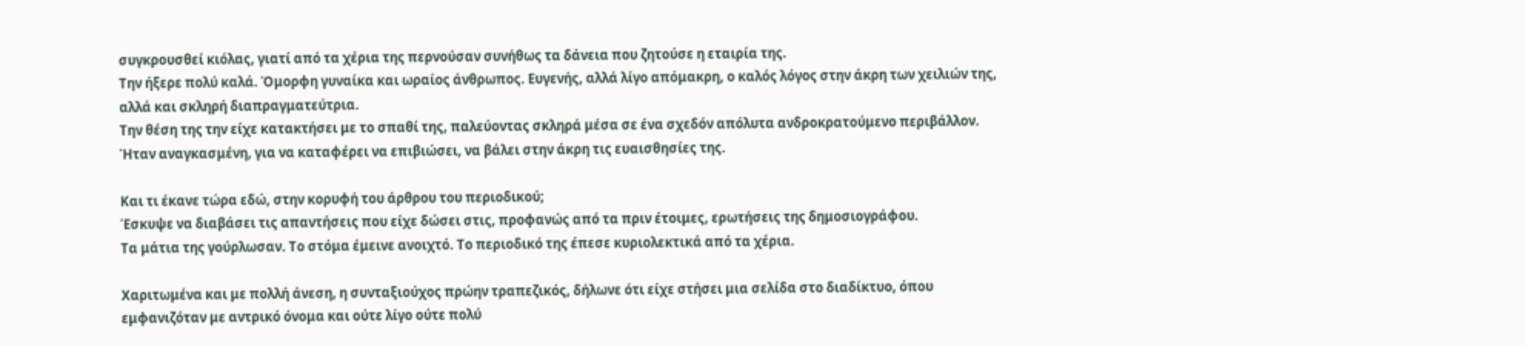συγκρουσθεί κιόλας, γιατί από τα χέρια της περνούσαν συνήθως τα δάνεια που ζητούσε η εταιρία της.
Την ήξερε πολύ καλά. Όμορφη γυναίκα και ωραίος άνθρωπος. Ευγενής, αλλά λίγο απόμακρη, ο καλός λόγος στην άκρη των χειλιών της, αλλά και σκληρή διαπραγματεύτρια.
Την θέση της την είχε κατακτήσει με το σπαθί της, παλεύοντας σκληρά μέσα σε ένα σχεδόν απόλυτα ανδροκρατούμενο περιβάλλον. Ήταν αναγκασμένη, για να καταφέρει να επιβιώσει, να βάλει στην άκρη τις ευαισθησίες της.

Και τι έκανε τώρα εδώ, στην κορυφή του άρθρου του περιοδικού;
Έσκυψε να διαβάσει τις απαντήσεις που είχε δώσει στις, προφανώς από τα πριν έτοιμες, ερωτήσεις της δημοσιογράφου.
Τα μάτια της γούρλωσαν. Το στόμα έμεινε ανοιχτό. Το περιοδικό της έπεσε κυριολεκτικά από τα χέρια.

Χαριτωμένα και με πολλή άνεση, η συνταξιούχος πρώην τραπεζικός, δήλωνε ότι είχε στήσει μια σελίδα στο διαδίκτυο, όπου εμφανιζόταν με αντρικό όνομα και ούτε λίγο ούτε πολύ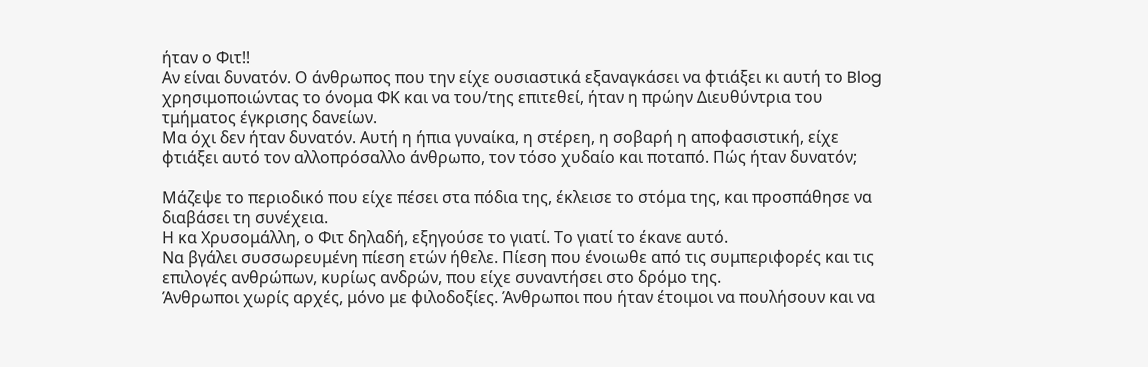ήταν ο Φιτ!!
Αν είναι δυνατόν. Ο άνθρωπος που την είχε ουσιαστικά εξαναγκάσει να φτιάξει κι αυτή το Blog χρησιμοποιώντας το όνομα ΦΚ και να του/της επιτεθεί, ήταν η πρώην Διευθύντρια του τμήματος έγκρισης δανείων.
Μα όχι δεν ήταν δυνατόν. Αυτή η ήπια γυναίκα, η στέρεη, η σοβαρή η αποφασιστική, είχε φτιάξει αυτό τον αλλοπρόσαλλο άνθρωπο, τον τόσο χυδαίο και ποταπό. Πώς ήταν δυνατόν;

Μάζεψε το περιοδικό που είχε πέσει στα πόδια της, έκλεισε το στόμα της, και προσπάθησε να διαβάσει τη συνέχεια.
Η κα Χρυσομάλλη, ο Φιτ δηλαδή, εξηγούσε το γιατί. Το γιατί το έκανε αυτό.
Να βγάλει συσσωρευμένη πίεση ετών ήθελε. Πίεση που ένοιωθε από τις συμπεριφορές και τις επιλογές ανθρώπων, κυρίως ανδρών, που είχε συναντήσει στο δρόμο της.
Άνθρωποι χωρίς αρχές, μόνο με φιλοδοξίες. Άνθρωποι που ήταν έτοιμοι να πουλήσουν και να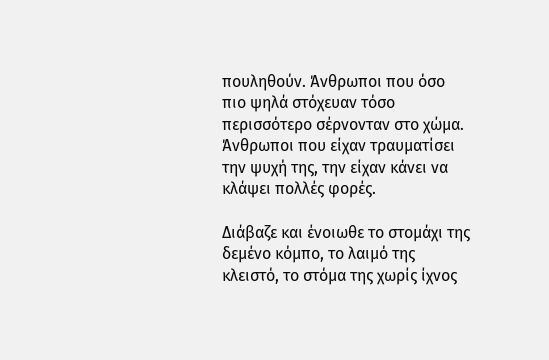πουληθούν. Άνθρωποι που όσο πιο ψηλά στόχευαν τόσο περισσότερο σέρνονταν στο χώμα.
Άνθρωποι που είχαν τραυματίσει την ψυχή της, την είχαν κάνει να κλάψει πολλές φορές.

Διάβαζε και ένοιωθε το στομάχι της δεμένο κόμπο, το λαιμό της κλειστό, το στόμα της χωρίς ίχνος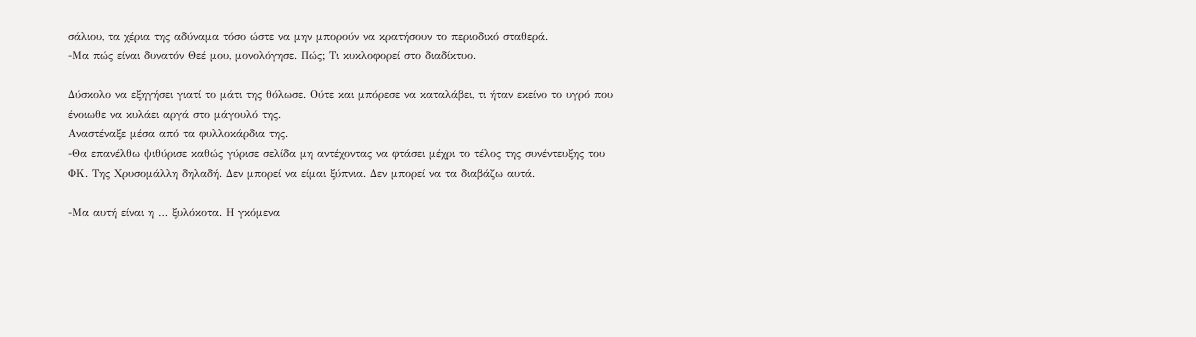σάλιου, τα χέρια της αδύναμα τόσο ώστε να μην μπορούν να κρατήσουν το περιοδικό σταθερά.
-Μα πώς είναι δυνατόν Θεέ μου, μονολόγησε. Πώς; Τι κυκλοφορεί στο διαδίκτυο.

Δύσκολο να εξηγήσει γιατί το μάτι της θόλωσε. Ούτε και μπόρεσε να καταλάβει, τι ήταν εκείνο το υγρό που ένοιωθε να κυλάει αργά στο μάγουλό της.
Αναστέναξε μέσα από τα φυλλοκάρδια της.
-Θα επανέλθω ψιθύρισε καθώς γύρισε σελίδα μη αντέχοντας να φτάσει μέχρι το τέλος της συνέντευξης του ΦΚ. Της Χρυσομάλλη δηλαδή. Δεν μπορεί να είμαι ξύπνια. Δεν μπορεί να τα διαβάζω αυτά.

-Μα αυτή είναι η … ξυλόκοτα. Η γκόμενα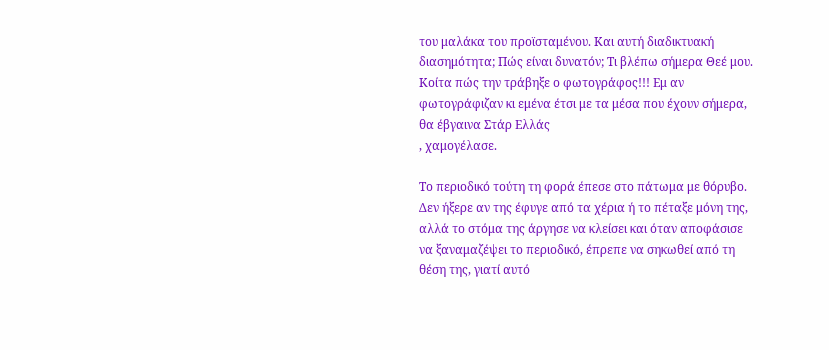του μαλάκα του προϊσταμένου. Και αυτή διαδικτυακή διασημότητα; Πώς είναι δυνατόν; Τι βλέπω σήμερα Θεέ μου.
Κοίτα πώς την τράβηξε ο φωτογράφος!!! Εμ αν φωτογράφιζαν κι εμένα έτσι με τα μέσα που έχουν σήμερα, θα έβγαινα Στάρ Ελλάς
, χαμογέλασε.

Το περιοδικό τούτη τη φορά έπεσε στο πάτωμα με θόρυβο. Δεν ήξερε αν της έφυγε από τα χέρια ή το πέταξε μόνη της, αλλά το στόμα της άργησε να κλείσει και όταν αποφάσισε να ξαναμαζέψει το περιοδικό, έπρεπε να σηκωθεί από τη θέση της, γιατί αυτό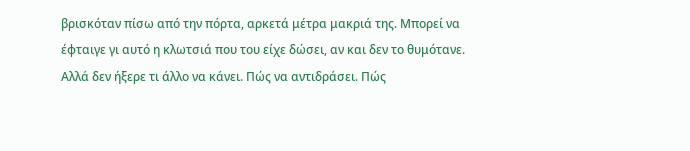βρισκόταν πίσω από την πόρτα, αρκετά μέτρα μακριά της. Μπορεί να έφταιγε γι αυτό η κλωτσιά που του είχε δώσει, αν και δεν το θυμότανε.
Αλλά δεν ήξερε τι άλλο να κάνει. Πώς να αντιδράσει. Πώς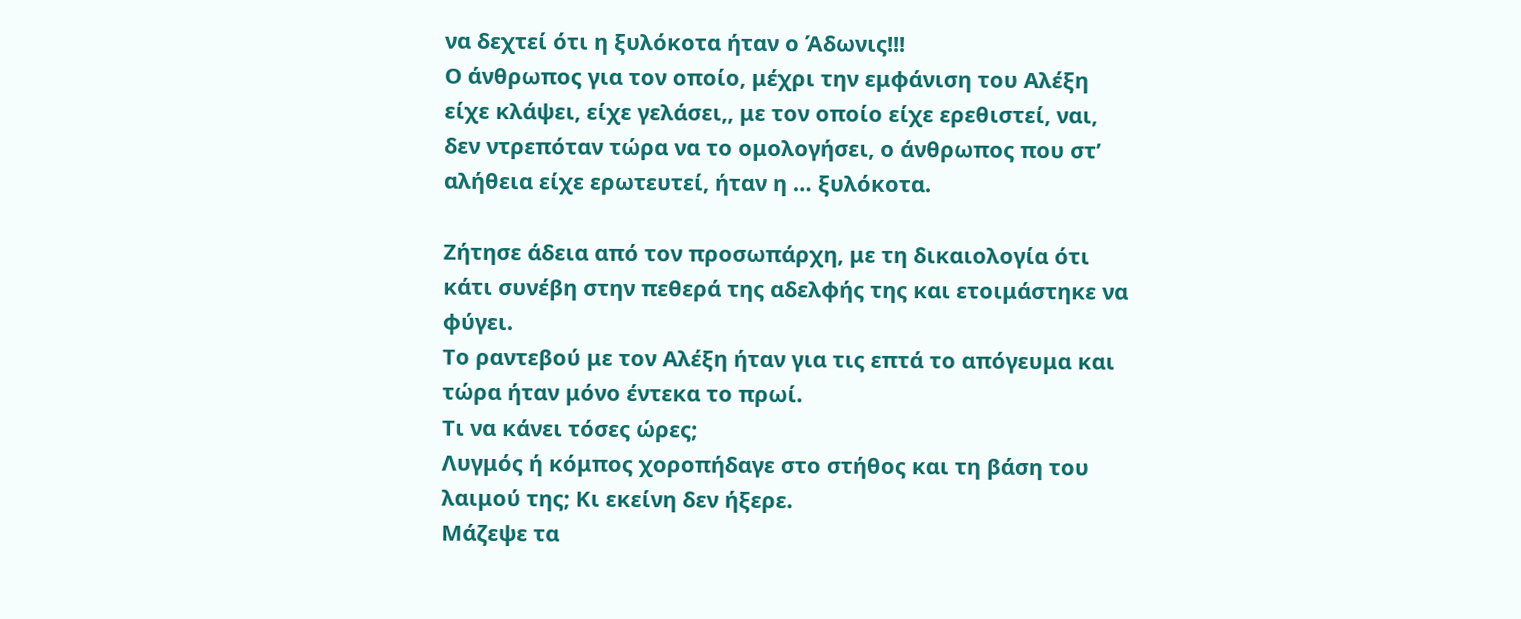να δεχτεί ότι η ξυλόκοτα ήταν ο Άδωνις!!!
Ο άνθρωπος για τον οποίο, μέχρι την εμφάνιση του Αλέξη είχε κλάψει, είχε γελάσει,, με τον οποίο είχε ερεθιστεί, ναι, δεν ντρεπόταν τώρα να το ομολογήσει, ο άνθρωπος που στ’ αλήθεια είχε ερωτευτεί, ήταν η … ξυλόκοτα.

Ζήτησε άδεια από τον προσωπάρχη, με τη δικαιολογία ότι κάτι συνέβη στην πεθερά της αδελφής της και ετοιμάστηκε να φύγει.
Το ραντεβού με τον Αλέξη ήταν για τις επτά το απόγευμα και τώρα ήταν μόνο έντεκα το πρωί.
Τι να κάνει τόσες ώρες;
Λυγμός ή κόμπος χοροπήδαγε στο στήθος και τη βάση του λαιμού της; Κι εκείνη δεν ήξερε.
Μάζεψε τα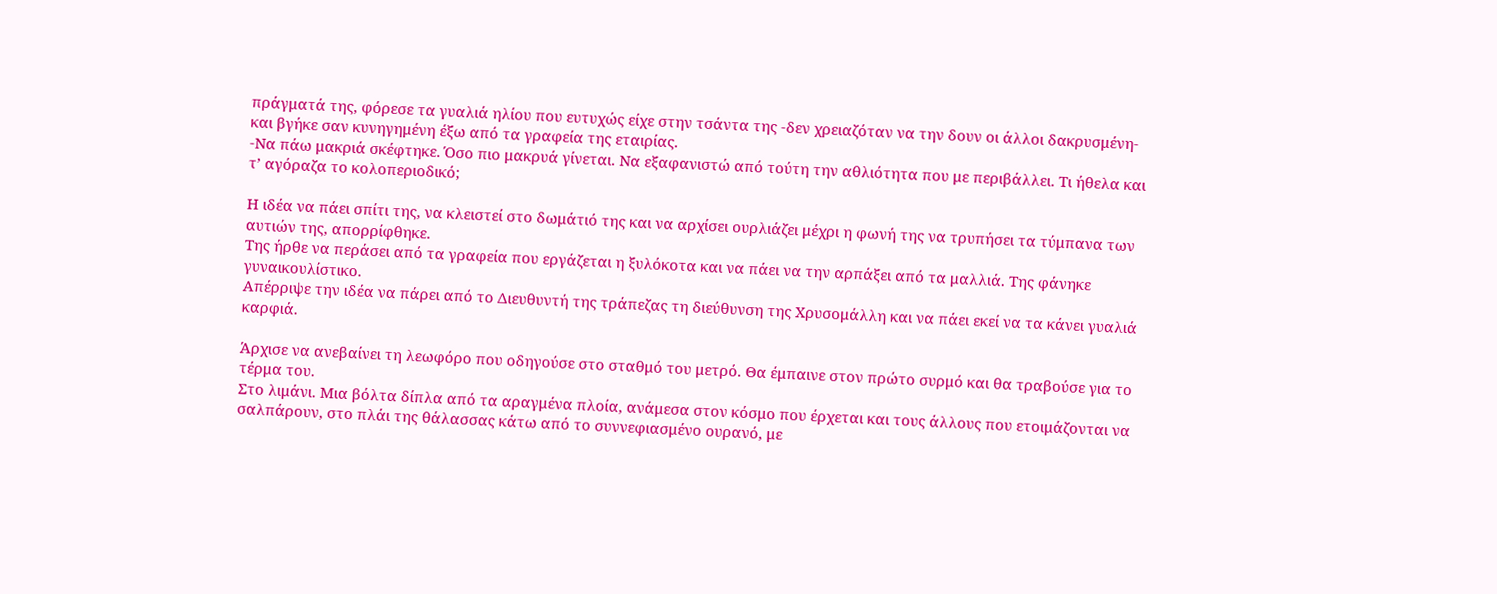πράγματά της, φόρεσε τα γυαλιά ηλίου που ευτυχώς είχε στην τσάντα της -δεν χρειαζόταν να την δουν οι άλλοι δακρυσμένη- και βγήκε σαν κυνηγημένη έξω από τα γραφεία της εταιρίας.
-Να πάω μακριά σκέφτηκε. Όσο πιο μακρυά γίνεται. Να εξαφανιστώ από τούτη την αθλιότητα που με περιβάλλει. Τι ήθελα και τ’ αγόραζα το κολοπεριοδικό;

Η ιδέα να πάει σπίτι της, να κλειστεί στο δωμάτιό της και να αρχίσει ουρλιάζει μέχρι η φωνή της να τρυπήσει τα τύμπανα των αυτιών της, απορρίφθηκε.
Της ήρθε να περάσει από τα γραφεία που εργάζεται η ξυλόκοτα και να πάει να την αρπάξει από τα μαλλιά. Της φάνηκε γυναικουλίστικο.
Απέρριψε την ιδέα να πάρει από το Διευθυντή της τράπεζας τη διεύθυνση της Χρυσομάλλη και να πάει εκεί να τα κάνει γυαλιά καρφιά.

Άρχισε να ανεβαίνει τη λεωφόρο που οδηγούσε στο σταθμό του μετρό. Θα έμπαινε στον πρώτο συρμό και θα τραβούσε για το τέρμα του.
Στο λιμάνι. Μια βόλτα δίπλα από τα αραγμένα πλοία, ανάμεσα στον κόσμο που έρχεται και τους άλλους που ετοιμάζονται να σαλπάρουν, στο πλάι της θάλασσας κάτω από το συννεφιασμένο ουρανό, με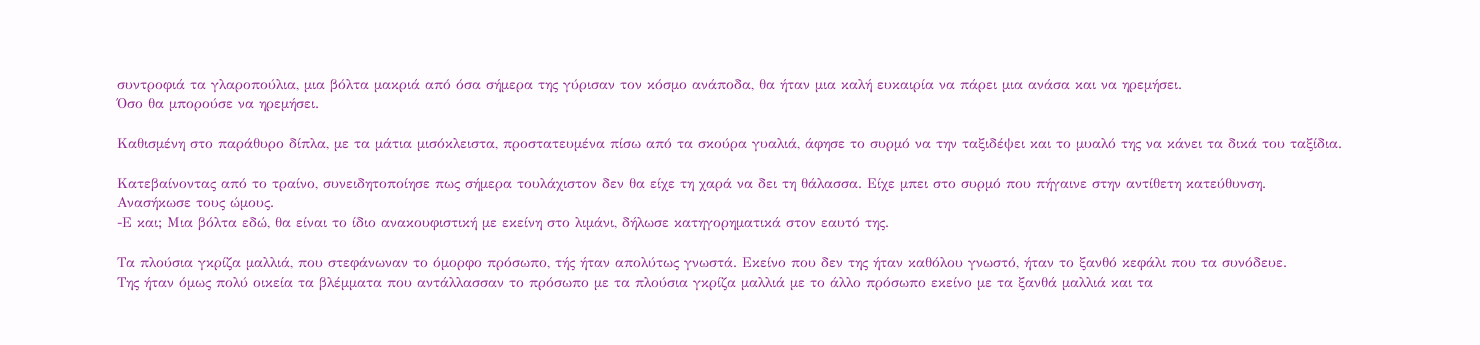συντροφιά τα γλαροπούλια, μια βόλτα μακριά από όσα σήμερα της γύρισαν τον κόσμο ανάποδα, θα ήταν μια καλή ευκαιρία να πάρει μια ανάσα και να ηρεμήσει.
Όσο θα μπορούσε να ηρεμήσει.

Καθισμένη στο παράθυρο δίπλα, με τα μάτια μισόκλειστα, προστατευμένα πίσω από τα σκούρα γυαλιά, άφησε το συρμό να την ταξιδέψει και το μυαλό της να κάνει τα δικά του ταξίδια.

Κατεβαίνοντας από το τραίνο, συνειδητοποίησε πως σήμερα τουλάχιστον δεν θα είχε τη χαρά να δει τη θάλασσα. Είχε μπει στο συρμό που πήγαινε στην αντίθετη κατεύθυνση.
Ανασήκωσε τους ώμους.
-Ε και; Μια βόλτα εδώ, θα είναι το ίδιο ανακουφιστική με εκείνη στο λιμάνι, δήλωσε κατηγορηματικά στον εαυτό της.

Τα πλούσια γκρίζα μαλλιά, που στεφάνωναν το όμορφο πρόσωπο, τής ήταν απολύτως γνωστά. Εκείνο που δεν της ήταν καθόλου γνωστό, ήταν το ξανθό κεφάλι που τα συνόδευε.
Της ήταν όμως πολύ οικεία τα βλέμματα που αντάλλασσαν το πρόσωπο με τα πλούσια γκρίζα μαλλιά με το άλλο πρόσωπο εκείνο με τα ξανθά μαλλιά και τα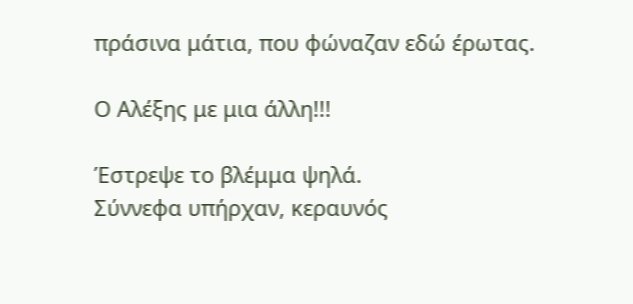πράσινα μάτια, που φώναζαν εδώ έρωτας.

Ο Αλέξης με μια άλλη!!!

Έστρεψε το βλέμμα ψηλά.
Σύννεφα υπήρχαν, κεραυνός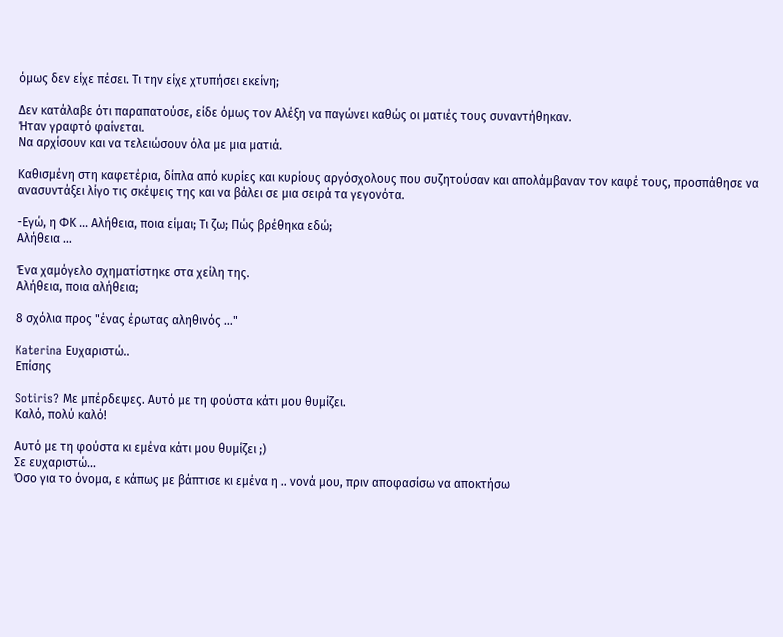όμως δεν είχε πέσει. Τι την είχε χτυπήσει εκείνη;

Δεν κατάλαβε ότι παραπατούσε, είδε όμως τον Αλέξη να παγώνει καθώς οι ματιές τους συναντήθηκαν.
Ήταν γραφτό φαίνεται.
Να αρχίσουν και να τελειώσουν όλα με μια ματιά.

Καθισμένη στη καφετέρια, δίπλα από κυρίες και κυρίους αργόσχολους που συζητούσαν και απολάμβαναν τον καφέ τους, προσπάθησε να ανασυντάξει λίγο τις σκέψεις της και να βάλει σε μια σειρά τα γεγονότα.

-Εγώ, η ΦΚ … Αλήθεια, ποια είμαι; Τι ζω; Πώς βρέθηκα εδώ;
Αλήθεια …

Ένα χαμόγελο σχηματίστηκε στα χείλη της.
Αλήθεια, ποια αλήθεια;

8 σχόλια προς "ένας έρωτας αληθινός …"

Katerina Ευχαριστώ..
Επίσης

Sotiris? Με μπέρδεψες. Αυτό με τη φούστα κάτι μου θυμίζει.
Καλό, πολύ καλό!

Αυτό με τη φούστα κι εμένα κάτι μου θυμίζει ;)
Σε ευχαριστώ…
Όσο για το όνομα, ε κάπως με βάπτισε κι εμένα η .. νονά μου, πριν αποφασίσω να αποκτήσω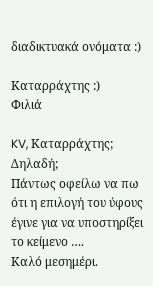διαδικτυακά ονόματα :)

Καταρράχτης :)
Φιλιά

KV, Καταρράχτης; Δηλαδή;
Πάντως οφείλω να πω ότι η επιλογή του ύφους έγινε για να υποστηρίξει το κείμενο ….
Καλό μεσημέρι.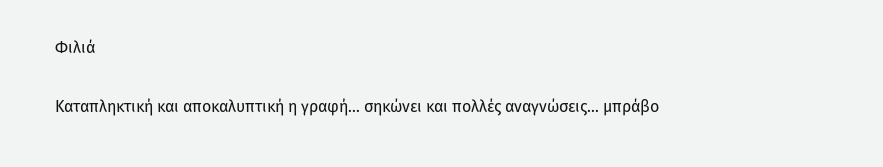Φιλιά

Καταπληκτική και αποκαλυπτική η γραφή… σηκώνει και πολλές αναγνώσεις… μπράβο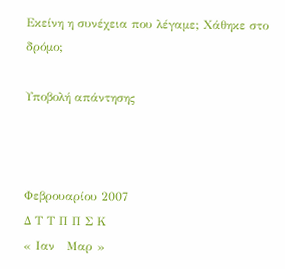Εκείνη η συνέχεια που λέγαμε; Χάθηκε στο δρόμο;

Υποβολή απάντησης



Φεβρουαρίου 2007
Δ Τ Τ Π Π Σ Κ
« Ιαν   Μαρ »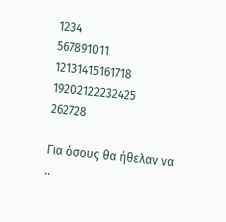1234
567891011
12131415161718
19202122232425
262728

Για όσους θα ήθελαν να ..